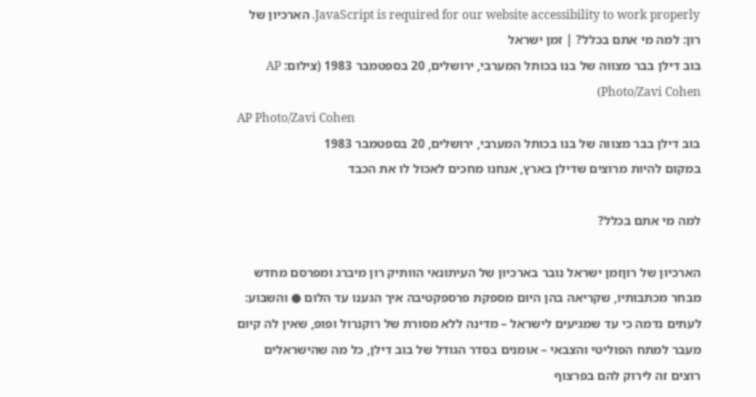JavaScript is required for our website accessibility to work properly. הארכיון של רון: למה מי אתם בכלל? | זמן ישראל
בוב דילן בבר מצווה של בנו בכותל המערבי, ירושלים, 20 בספטמבר 1983 (צילום: AP Photo/Zavi Cohen)
AP Photo/Zavi Cohen
בוב דילן בבר מצווה של בנו בכותל המערבי, ירושלים, 20 בספטמבר 1983
במקום להיות מרוצים שדילן בארץ, אנחנו מחכים לאכול לו את הכבד

למה מי אתם בכלל?

הארכיון של רוןזמן ישראל נובר בארכיון של העיתונאי הוותיק רון מיברג ומפרסם מחדש מבחר מכתבותיו, שקריאה בהן היום מספקת פרספקטיבה איך הגענו עד הלום ● והשבוע: לעתים נדמה כי עד שמגיעים לישראל – מדינה ללא מסורת של רוקנרול ופופ, שאין לה קיום מעבר למתח הפוליטי והצבאי – אומנים בסדר הגודל של בוב דילן, כל מה שהישראלים רוצים זה לירוק להם בפרצוף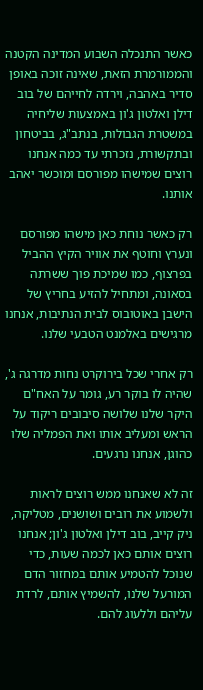כאשר התנכלה השבוע המדינה הקטנה והממורמרת הזאת, שאינה זוכה באופן סדיר באהבה, וירדה לחייהם של בוב דילן ואלטון ג'ון באמצעות שליחיה במשטרת הגבולות, בנתב"ג, בביטחון ובתקשורת, נזכרתי עד כמה אנחנו רוצים שמישהו מפורסם ומוכשר יאהב אותנו.

רק כאשר נוחת כאן מישהו מפורסם ונערץ וחוטף את אוויר הקיץ ההביל בפרצוף, כמו שמיכת פוך ששרתה בסאונה, ומתחיל להזיע בחריץ של הישבן באוטובוס לבית הנתיבות, אנחנו מרגישים באלמנט הטבעי שלנו.

רק אחרי שכל בירוקרט נחות מדרגה ג', שהיה לו בוקר רע, גומר על האח"ם היקר שלנו שלושה סיבובים ריקוד על הראש ומעליב אותו ואת הפמליה שלו כהוגן, אנחנו נרגעים.

זה לא שאנחנו ממש רוצים לראות ולשמוע את רובים ושושנים, מטליקה, ניק קייב, בוב דילן ואלטון ג'ון; אנחנו רוצים אותם כאן לכמה שעות, כדי שנוכל להטמיע אותם במחזור הדם המורעל שלנו, להשמיץ אותם, לרדת עליהם וללעוג להם.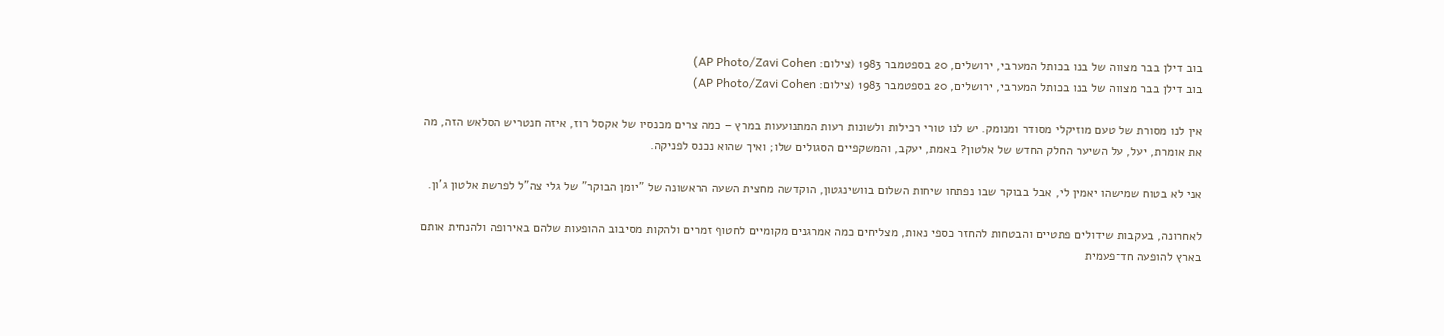בוב דילן בבר מצווה של בנו בכותל המערבי, ירושלים, 20 בספטמבר 1983 (צילום: AP Photo/Zavi Cohen)
בוב דילן בבר מצווה של בנו בכותל המערבי, ירושלים, 20 בספטמבר 1983 (צילום: AP Photo/Zavi Cohen)

אין לנו מסורת של טעם מוזיקלי מסודר ומנומק. יש לנו טורי רכילות ולשונות רעות המתנועעות במרץ – כמה צרים מכנסיו של אקסל רוז, איזה חנטריש הסלאש הזה, מה את אומרת, יעל, על השיער החלק החדש של אלטון? באמת, יעקב, והמשקפיים הסגולים שלו; ואיך שהוא נכנס לפניקה.

אני לא בטוח שמישהו יאמין לי, אבל בבוקר שבו נפתחו שיחות השלום בוושינגטון, הוקדשה מחצית השעה הראשונה של "יומן הבוקר" של גלי צה"ל לפרשת אלטון ג'ון.

לאחרונה, בעקבות שידולים פתטיים והבטחות להחזר כספי נאות, מצליחים כמה אמרגנים מקומיים לחטוף זמרים ולהקות מסיבוב ההופעות שלהם באירופה ולהנחית אותם בארץ להופעה חד־פעמית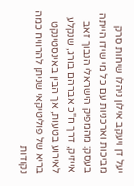יעל דן ויעקב אילון ניהלו שיחות סרק מביכות וארכניות עם כל מי שידו הייתה בעסק: מהמפיק הישראלי הנבוך זאב אייזיק, דרך ח"כ אברהם בורג, שנקלע לאירוע בטעות, אך הבין באינסטינקט בריא של פוליטיקאי שניתן להרוויח כמה נקודות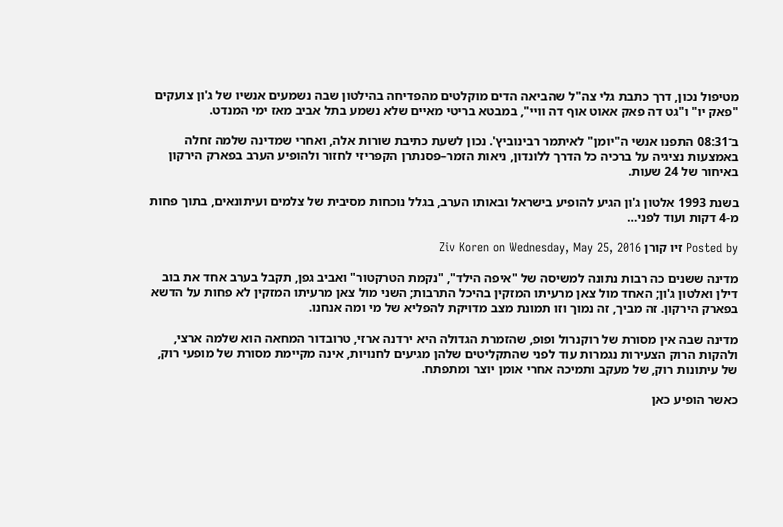מטיפול נכון, דרך כתבת גלי צה"ל שהביאה הדים מוקלטים מהפדיחה בהילטון שבה נשמעים אנשיו של ג'ון צועקים "פאק יו" ו"גט דה פאק אאוט אוף דה וויי", במבטא בריטי מאיים שלא נשמע בתל אביב מאז ימי המנדט.

ב־08:31 התפנו אנשי ה"יומן" לאיתמר רבינוביץ'. נכון לשעת כתיבת שורות אלה, ואחרי שמדינה שלמה זחלה באמצעות נציגיה על ברכיה כל הדרך ללונדון, ניאות הזמר–פסנתרן הקפריזי לחזור ולהופיע הערב בפארק הירקון באיחור של 24 שעות.

בשנת 1993 אלטון ג'ון הגיע להופיע בישראל ובאותו הערב, בגלל נוכחות מסיבית של צלמים ועיתונאים, בתוך פחות מ-4 דקות ועוד לפני…

Posted by זיו קורן Ziv Koren on Wednesday, May 25, 2016

מדינה ששנים כה רבות נתונה למשיסה של "איפה הילד", "נקמת הטרקטור" ואביב גפן, תקבל בערב אחד את בוב דילן ואלטון ג'ון; האחד מול צאן מרעיתו המזקין בהיכל התרבות; השני מול צאן מרעיתו המזקין לא פחות על הדשא בפארק הירקון. זה מביך, זה נמוך וזו תמונת מצב מדויקת להפליא של מי ומה אנחנו.

מדינה שבה אין מסורת של רוקנרול ופופ, שהזמרת הגדולה היא ירדנה ארזי, טרובדור המחאה הוא שלמה ארצי, ולהקות הרוק הצעירות נגמרות עוד לפני שהתקליטים שלהן מגיעים לחנויות, אינה מקיימת מסורת של מופעי רוק, של עיתונות רוק, של מעקב ותמיכה אחרי אומן יוצר ומתפתח.

כאשר הופיע כאן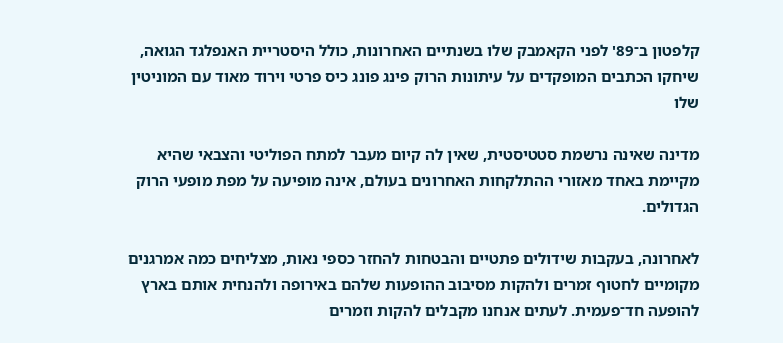קלפטון ב־89' לפני הקאמבק שלו בשנתיים האחרונות, כולל היסטריית האנפלגד הגואה, שיחקו הכתבים המופקדים על עיתונות הרוק פינג פונג כיס פרטי וירוד מאוד עם המוניטין שלו

מדינה שאינה נרשמת סטטיסטית, שאין לה קיום מעבר למתח הפוליטי והצבאי שהיא מקיימת באחד מאזורי ההתלקחות האחרונים בעולם, אינה מופיעה על מפת מופעי הרוק הגדולים.

לאחרונה, בעקבות שידולים פתטיים והבטחות להחזר כספי נאות, מצליחים כמה אמרגנים מקומיים לחטוף זמרים ולהקות מסיבוב ההופעות שלהם באירופה ולהנחית אותם בארץ להופעה חד־פעמית. לעתים אנחנו מקבלים להקות וזמרים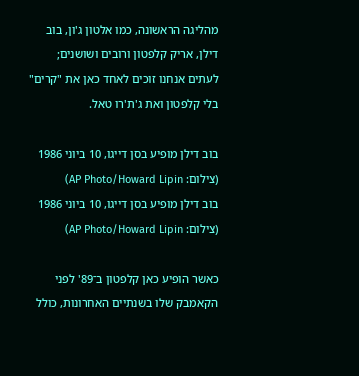מהליגה הראשונה, כמו אלטון ג'ון, בוב דילן, אריק קלפטון ורובים ושושנים; לעתים אנחנו זוכים לאחד כאן את "קרים" בלי קלפטון ואת ג'ת'רו טאל.

בוב דילן מופיע בסן דייגו, 10 ביוני 1986 (צילום: AP Photo/Howard Lipin)
בוב דילן מופיע בסן דייגו, 10 ביוני 1986 (צילום: AP Photo/Howard Lipin)

כאשר הופיע כאן קלפטון ב־89' לפני הקאמבק שלו בשנתיים האחרונות, כולל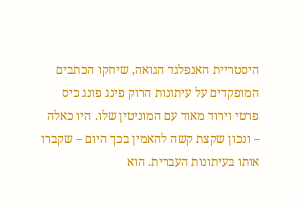היסטריית האנפלגד הגואה, שיחקו הכתבים המופקדים על עיתונות הרוק פינג פונג כיס פרטי וירוד מאוד עם המוניטין שלו. היו כאלה – ונכון שקצת קשה להאמין בכך היום – שקברו אותו בעיתונות העברית. הוא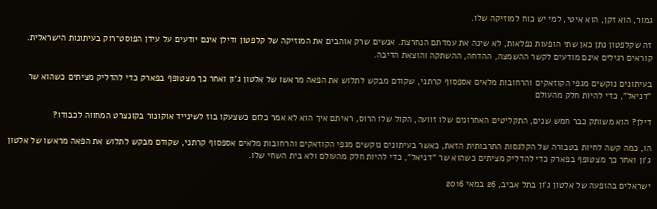גמור, הוא זקן, הוא איטי, למי יש כוח למוזיקה שלו.

זה שקלפטון נתן כאן שתי הופעות נפלאות, לא שינה את עמדתם הנחרצת. אנשים שרק אוהבים את המוזיקה של קלפטון ודילן אינם יודעים על עידן הפוסט־רוק בעיתונות הישראלית. קוראים רגילים אינם מודעים לקשר ההשמצה, ההדחה, ההשתקה והוצאת הדיבה.

בעיתונים נוקשים מגפי הקוזאקים והרחובות מלאים אספסוף קרתני, שקודם מבקש לתלוש את הפאה מראשו של אלטון ג'ון ואחר כך מצטופף בפארק כדי להדליק מציתים כשהוא שר "דניאל", כדי להיות חלק מהעולם

דילן? הוא משותק כבר חמש שנים, התקליטים האחרונים שלו זוועה, הקול שלו הרוס, ראיתם איך הוא לא אמר כלום כשצעקו בוז לשינייד אוקונור בקונצרט המחווה לכבודו?

הו, כמה קשה לחיות בטבורה של הקלגסות התרבותית הזאת, כאשר בעיתונים נוקשים מגפי הקוזאקים והרחובות מלאים אספסוף קרתני, שקודם מבקש לתלוש את הפאה מראשו של אלטון ג'ון ואחר כך מצטופף בפארק כדי להדליק מציתים כשהוא שר "דניאל", כדי להיות חלק מהעולם ולא בית השחי שלו.

ישראלים בהופעה של אלטון ג'ון בתל אביב, 26 במאי 2016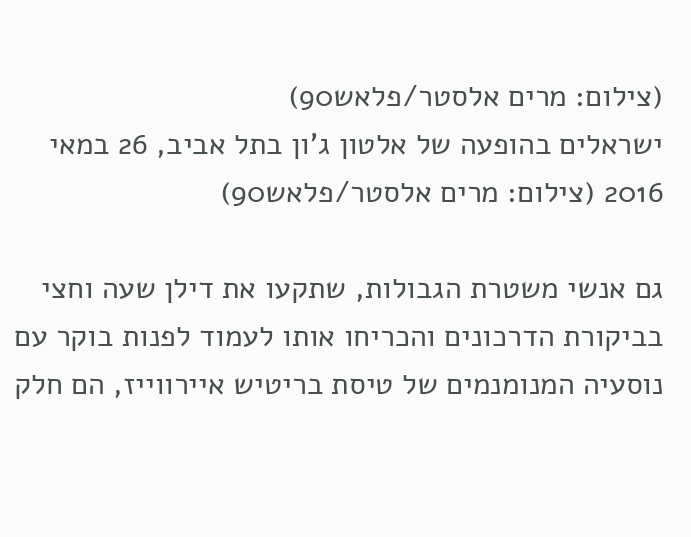(צילום: מרים אלסטר/פלאש90)
ישראלים בהופעה של אלטון ג'ון בתל אביב, 26 במאי 2016 (צילום: מרים אלסטר/פלאש90)

גם אנשי משטרת הגבולות, שתקעו את דילן שעה וחצי בביקורת הדרכונים והכריחו אותו לעמוד לפנות בוקר עם נוסעיה המנומנמים של טיסת בריטיש איירווייז, הם חלק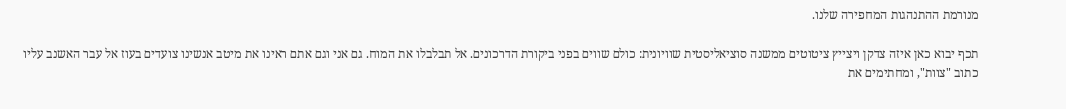מנורמת ההתנהגות המחפירה שלנו.

תכף יבוא כאן איזה צדקן ויצייץ ציטוטים ממשנה סוציאליסטית שוויונית: כולם שווים בפני ביקורת הדרכונים. אל תבלבלו את המוח. גם אני וגם אתם ראינו את מיטב אנשינו צועדים בעוז אל עבר האשנב עליו כתוב "צוות", ומחתימים את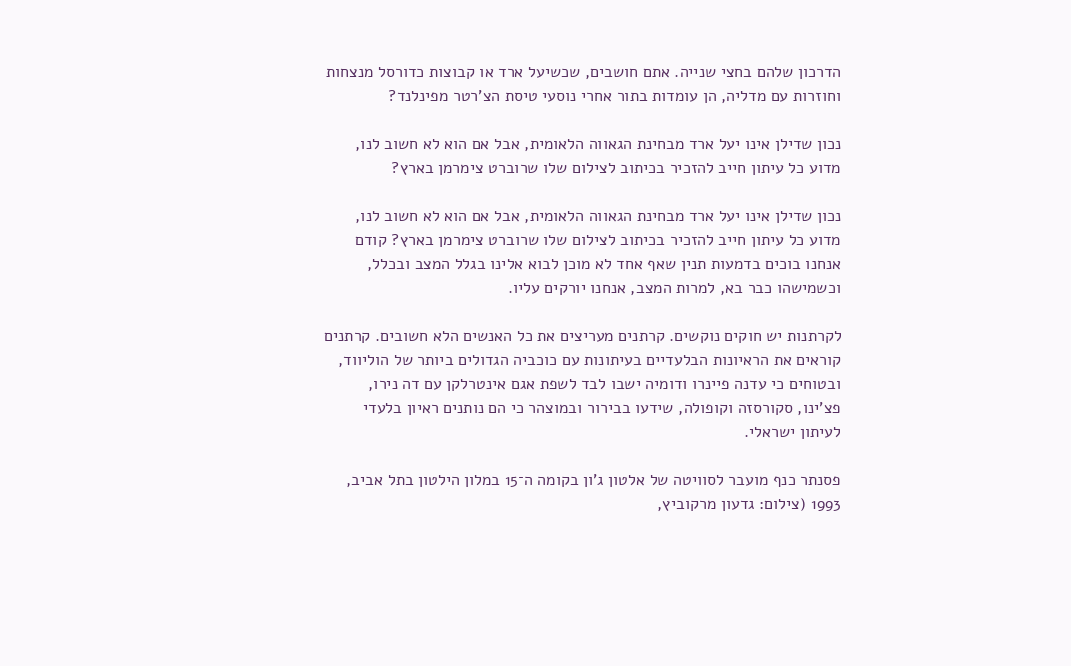הדרכון שלהם בחצי שנייה. אתם חושבים, שכשיעל ארד או קבוצות כדורסל מנצחות וחוזרות עם מדליה, הן עומדות בתור אחרי נוסעי טיסת הצ'רטר מפינלנד?

נכון שדילן אינו יעל ארד מבחינת הגאווה הלאומית, אבל אם הוא לא חשוב לנו, מדוע כל עיתון חייב להזכיר בכיתוב לצילום שלו שרוברט צימרמן בארץ?

נכון שדילן אינו יעל ארד מבחינת הגאווה הלאומית, אבל אם הוא לא חשוב לנו, מדוע כל עיתון חייב להזכיר בכיתוב לצילום שלו שרוברט צימרמן בארץ? קודם אנחנו בוכים בדמעות תנין שאף אחד לא מוכן לבוא אלינו בגלל המצב ובכלל, וכשמישהו כבר בא, למרות המצב, אנחנו יורקים עליו.

לקרתנות יש חוקים נוקשים. קרתנים מעריצים את כל האנשים הלא חשובים. קרתנים קוראים את הראיונות הבלעדיים בעיתונות עם כוכביה הגדולים ביותר של הוליווד, ובטוחים כי עדנה פיינרו ודומיה ישבו לבד לשפת אגם אינטרלקן עם דה נירו, פצ'ינו, סקורסזה וקופולה, שידעו בבירור ובמוצהר כי הם נותנים ראיון בלעדי לעיתון ישראלי.

פסנתר כנף מועבר לסוויטה של אלטון ג'ון בקומה ה־15 במלון הילטון בתל אביב, 1993 (צילום: גדעון מרקוביץ,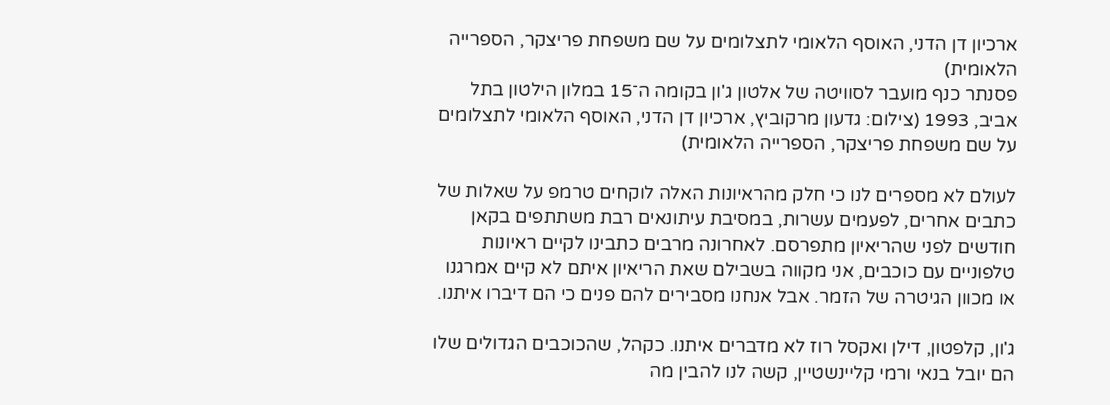ארכיון דן הדני, האוסף הלאומי לתצלומים על שם משפחת פריצקר, הספרייה הלאומית)
פסנתר כנף מועבר לסוויטה של אלטון ג'ון בקומה ה־15 במלון הילטון בתל אביב, 1993 (צילום: גדעון מרקוביץ, ארכיון דן הדני, האוסף הלאומי לתצלומים על שם משפחת פריצקר, הספרייה הלאומית)

לעולם לא מספרים לנו כי חלק מהראיונות האלה לוקחים טרמפ על שאלות של כתבים אחרים, לפעמים עשרות, במסיבת עיתונאים רבת משתתפים בקאן חודשים לפני שהריאיון מתפרסם. לאחרונה מרבים כתבינו לקיים ראיונות טלפוניים עם כוכבים, אני מקווה בשבילם שאת הריאיון איתם לא קיים אמרגנו או מכוון הגיטרה של הזמר. אבל אנחנו מסבירים להם פנים כי הם דיברו איתנו.

ג'ון, קלפטון, דילן ואקסל רוז לא מדברים איתנו. כקהל, שהכוכבים הגדולים שלו הם יובל בנאי ורמי קליינשטיין, קשה לנו להבין מה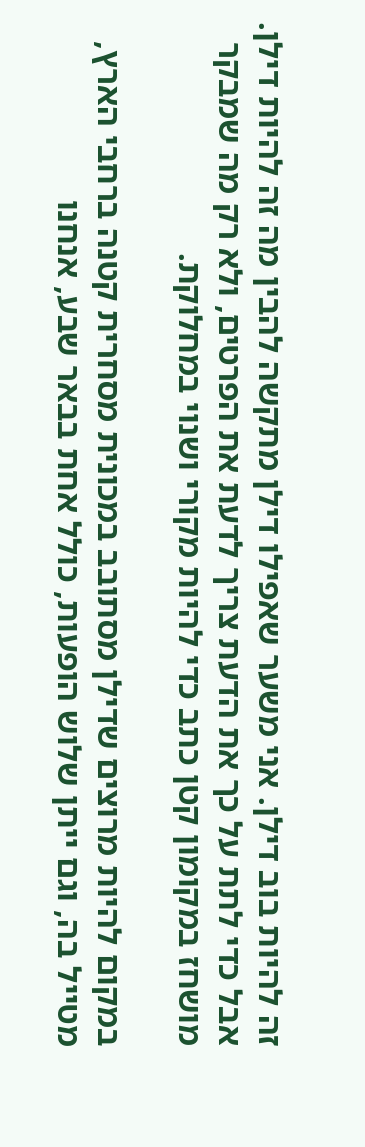זה להיות בוב דילן. אני משער שאפילו דילן מתקשה להבין מה זה להיות דילן. אבל כדי לתת על כך את הדעת צריך לדעת את הפרטים, ולא רק מה שמבקר מושחז במקומון קטן כתב כדי להיות מקורי ושנוי במחלוקת.

במקום להיות מרוצים שדילן מסתובב במכונית מסחרית קטנה ברחבי הארץ, מטייל בה, וגם ייתן שלוש הופעות, כולל אחת בבאר שבע, אנחנו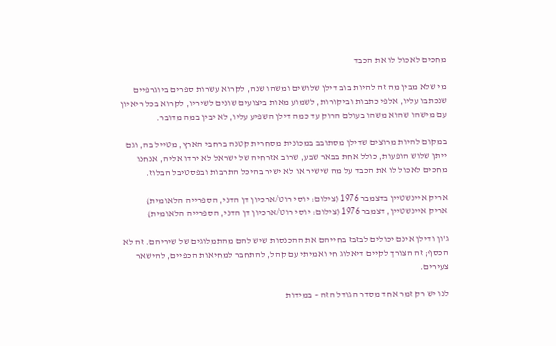מחכים לאכול לו את הכבד

מי שלא מבין מה זה להיות בוב דילן שלושים ומשהו שנה, לקרוא עשרות ספרים ביוגרפיים שנכתבו עליו, אלפי כתבות וביקורות, לשמוע מאות ביצועים שונים לשיריו, לקרוא בכל ריאיון עם מישהו שהוא משהו בעולם הרוק עד כמה דילן השפיע עליו, לא יבין במה מדובר.

במקום להיות מרוצים שדילן מסתובב במכונית מסחרית קטנה ברחבי הארץ, מטייל בה, וגם ייתן שלוש הופעות, כולל אחת בבאר שבע, שרוב אזרחיה של ישראל לא ירדו אליה, אנחנו מחכים לאכול לו את הכבד על מה שישיר או לא ישיר בהיכל התרבות ובפסטיבל הבלוז.

אריק איינשטיין בדצמבר 1976 (צילום: יוסי רוט/ארכיון דן הדני, הספרייה הלאומית)
אריק איינשטיין, דצמבר 1976 (צילום: יוסי רוט/ארכיון דן הדני, הספרייה הלאומית)

ג'ון ודילן אינם יכולים לבזבז בחייהם את ההכנסות שיש להם מהתמלוגים של שיריהם. זה לא הכסף; זה הצורך לקיים דיאלוג חי ואמיתי עם קהל, להתחבר למחיאות הכפיים, להישאר צעירים.

לנו יש רק זמר אחד מסדר הגודל הזה – במידות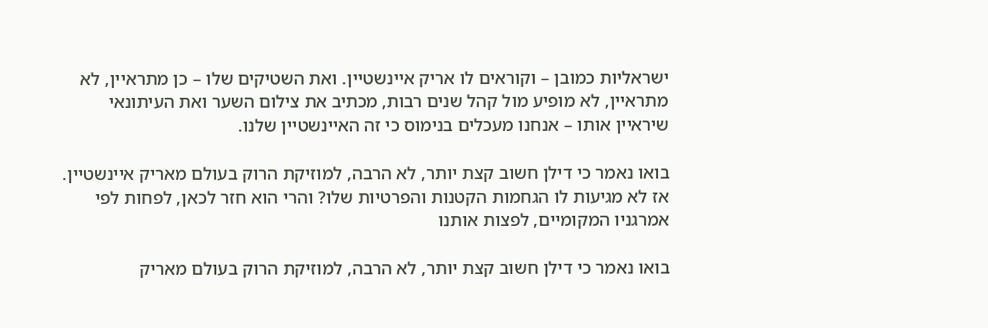ישראליות כמובן – וקוראים לו אריק איינשטיין. ואת השטיקים שלו – כן מתראיין, לא מתראיין, לא מופיע מול קהל שנים רבות, מכתיב את צילום השער ואת העיתונאי שיראיין אותו – אנחנו מעכלים בנימוס כי זה האיינשטיין שלנו.

בואו נאמר כי דילן חשוב קצת יותר, לא הרבה, למוזיקת הרוק בעולם מאריק איינשטיין. אז לא מגיעות לו הגחמות הקטנות והפרטיות שלו? והרי הוא חזר לכאן, לפחות לפי אמרגניו המקומיים, לפצות אותנו

בואו נאמר כי דילן חשוב קצת יותר, לא הרבה, למוזיקת הרוק בעולם מאריק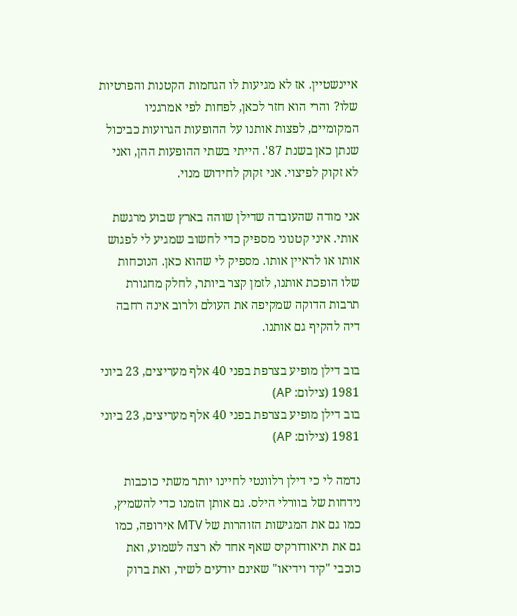איינשטיין. אז לא מגיעות לו הגחמות הקטנות והפרטיות שלו? והרי הוא חזר לכאן, לפחות לפי אמרגניו המקומיים, לפצות אותנו על ההופעות הגרועות כביכול שנתן כאן בשנת 87'. הייתי בשתי ההופעות ההן, ואני לא זקוק לפיצוי. אני זקוק לחידוש מנוי.

אני מודה שהעובדה שדילן שוהה בארץ שבוע מרגשת אותי. איני קטנוני מספיק כדי לחשוב שמגיע לי לפגוש אותו או לראיין אותו. מספיק לי שהוא כאן. הנוכחות שלו הופכת אותנו, לזמן קצר ביותר, לחלק מחגורת תרבות הדוקה שמקיפה את העולם ולרוב אינה רחבה דיה להקיף גם אותנו.

בוב דילן מופיע בצרפת בפני 40 אלף מעריצים, 23 ביוני 1981 (צילום: AP)
בוב דילן מופיע בצרפת בפני 40 אלף מעריצים, 23 ביוני 1981 (צילום: AP)

נדמה לי כי דילן רלוונטי לחיינו יותר משתי כוכבות נידחות של בוורלי הילס. גם אותן הזמנו כדי להשמיץ, כמו גם את המגישות הזוהרות של MTV אירופה, כמו גם את תיאודורקיס שאף אחד לא רצה לשמוע, ואת כוכבי "קיד וידיאו" שאינם יודעים לשיר, ואת ברוק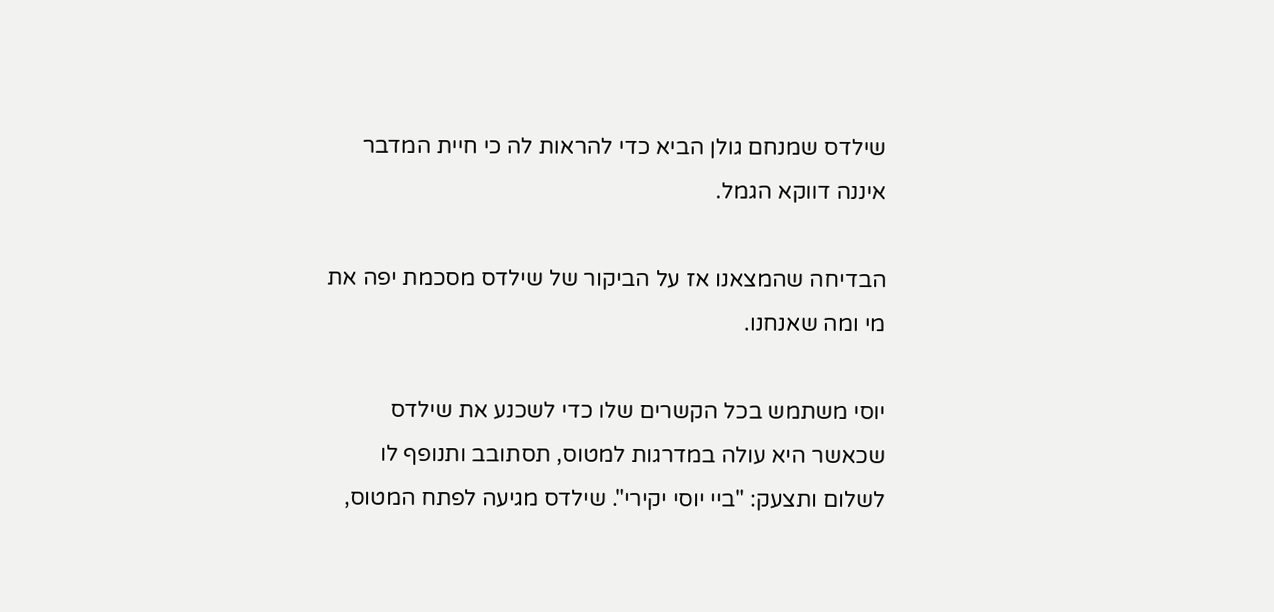שילדס שמנחם גולן הביא כדי להראות לה כי חיית המדבר איננה דווקא הגמל.

הבדיחה שהמצאנו אז על הביקור של שילדס מסכמת יפה את מי ומה שאנחנו.

יוסי משתמש בכל הקשרים שלו כדי לשכנע את שילדס שכאשר היא עולה במדרגות למטוס, תסתובב ותנופף לו לשלום ותצעק: "ביי יוסי יקירי". שילדס מגיעה לפתח המטוס,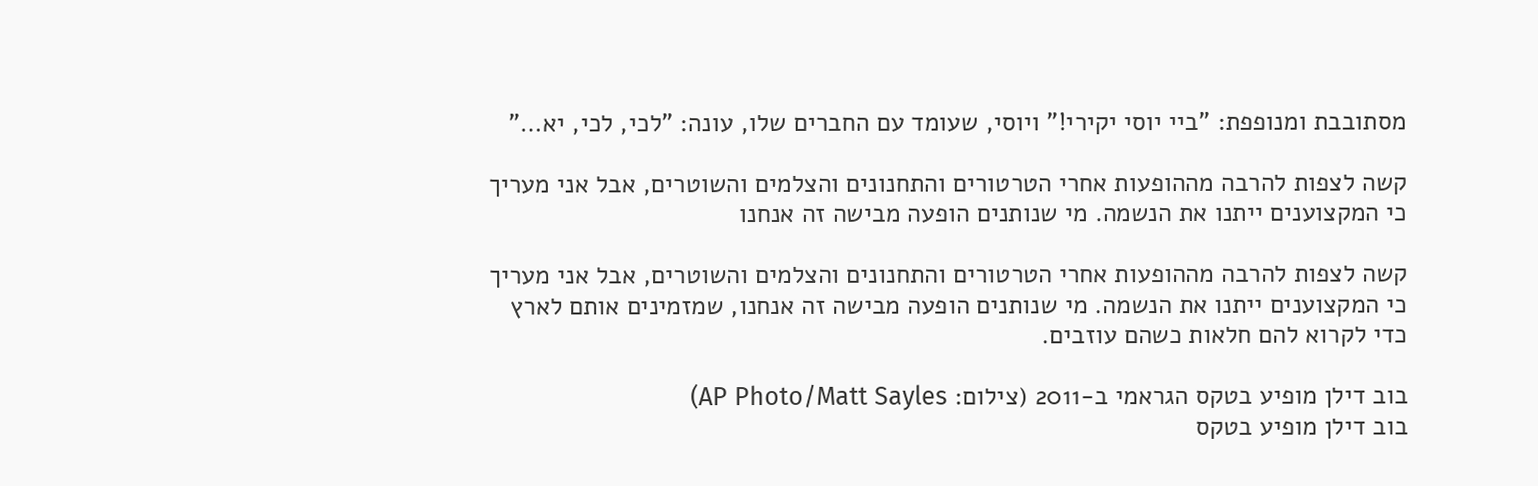מסתובבת ומנופפת: "ביי יוסי יקירי!" ויוסי, שעומד עם החברים שלו, עונה: "לכי, לכי, יא…"

קשה לצפות להרבה מההופעות אחרי הטרטורים והתחנונים והצלמים והשוטרים, אבל אני מעריך כי המקצוענים ייתנו את הנשמה. מי שנותנים הופעה מבישה זה אנחנו

קשה לצפות להרבה מההופעות אחרי הטרטורים והתחנונים והצלמים והשוטרים, אבל אני מעריך כי המקצוענים ייתנו את הנשמה. מי שנותנים הופעה מבישה זה אנחנו, שמזמינים אותם לארץ כדי לקרוא להם חלאות כשהם עוזבים.

בוב דילן מופיע בטקס הגראמי ב-2011 (צילום: AP Photo/Matt Sayles)
בוב דילן מופיע בטקס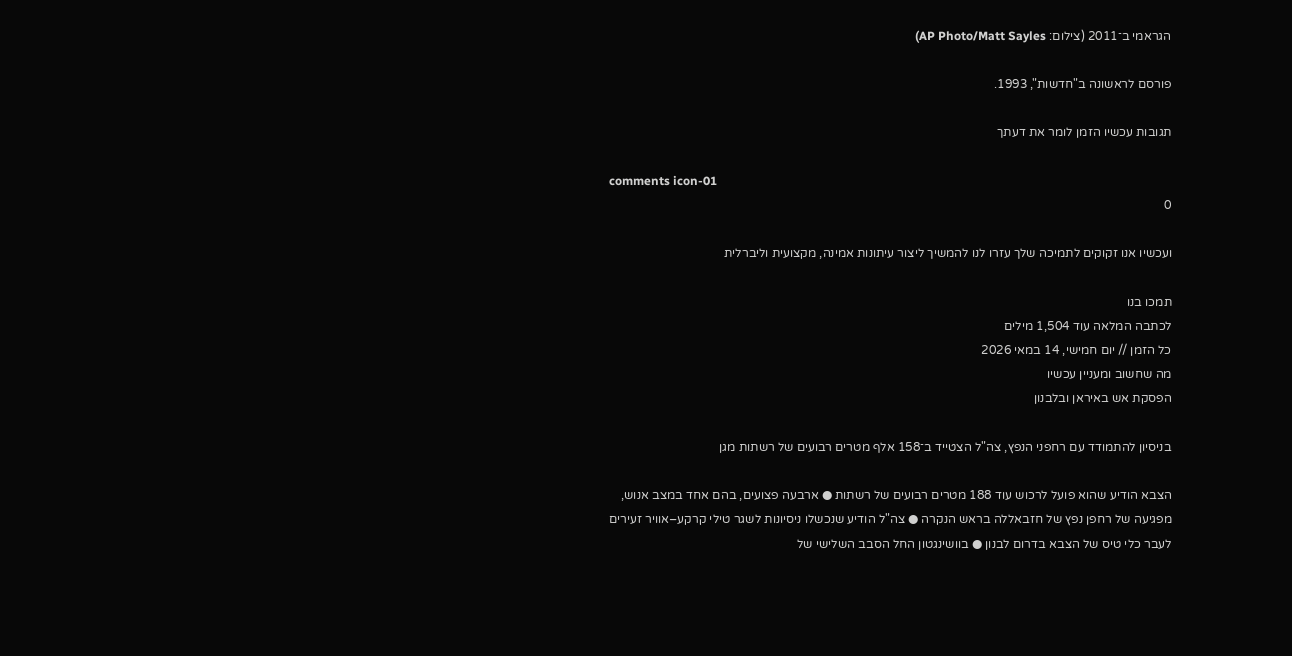הגראמי ב־2011 (צילום: AP Photo/Matt Sayles)

פורסם לראשונה ב"חדשות", 1993.

תגובות עכשיו הזמן לומר את דעתך

comments icon-01
0

ועכשיו אנו זקוקים לתמיכה שלך עזרו לנו להמשיך ליצור עיתונות אמינה, מקצועית וליברלית

תמכו בנו
לכתבה המלאה עוד 1,504 מילים
כל הזמן // יום חמישי, 14 במאי 2026
מה שחשוב ומעניין עכשיו
הפסקת אש באיראן ובלבנון

בניסיון להתמודד עם רחפני הנפץ, צה"ל הצטייד ב־158 אלף מטרים רבועים של רשתות מגן

הצבא הודיע שהוא פועל לרכוש עוד 188 מטרים רבועים של רשתות ● ארבעה פצועים, בהם אחד במצב אנוש, מפגיעה של רחפן נפץ של חזבאללה בראש הנקרה ● צה"ל הודיע שנכשלו ניסיונות לשגר טילי קרקע–אוויר זעירים לעבר כלי טיס של הצבא בדרום לבנון ● בוושינגטון החל הסבב השלישי של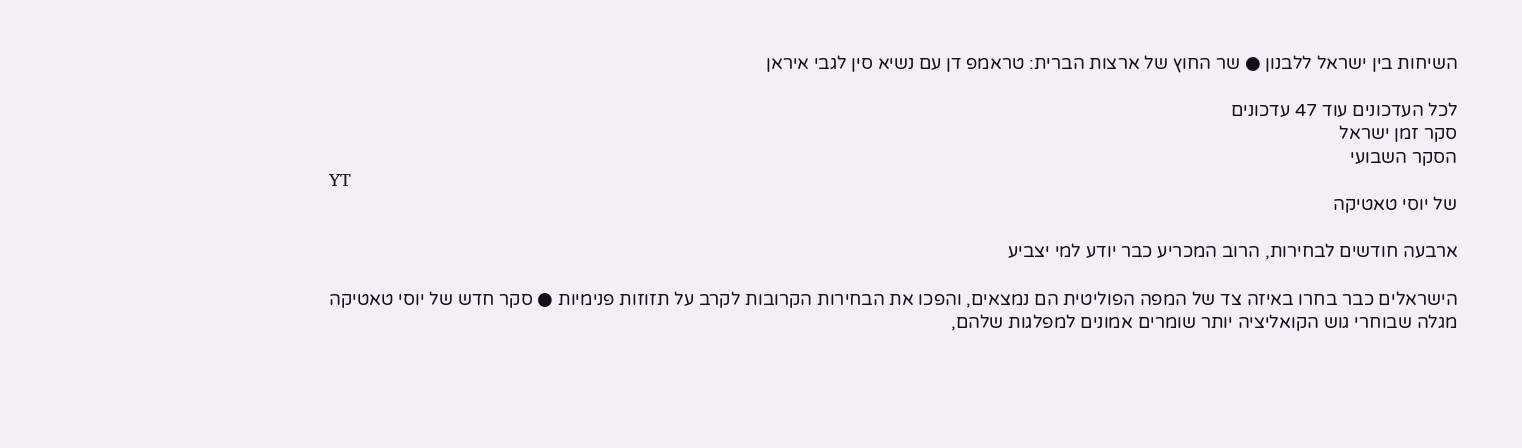השיחות בין ישראל ללבנון ● שר החוץ של ארצות הברית: טראמפ דן עם נשיא סין לגבי איראן

לכל העדכונים עוד 47 עדכונים
סקר זמן ישראל
הסקר השבועי
YT
של יוסי טאטיקה

ארבעה חודשים לבחירות, הרוב המכריע כבר יודע למי יצביע

הישראלים כבר בחרו באיזה צד של המפה הפוליטית הם נמצאים, והפכו את הבחירות הקרובות לקרב על תזוזות פנימיות ● סקר חדש של יוסי טאטיקה מגלה שבוחרי גוש הקואליציה יותר שומרים אמונים למפלגות שלהם,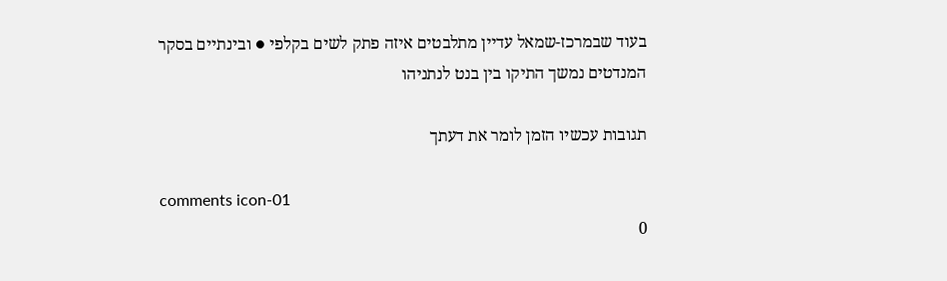בעוד שבמרכז-שמאל עדיין מתלבטים איזה פתק לשים בקלפי ● ובינתיים בסקר המנדטים נמשך התיקו בין בנט לנתניהו

תגובות עכשיו הזמן לומר את דעתך

comments icon-01
0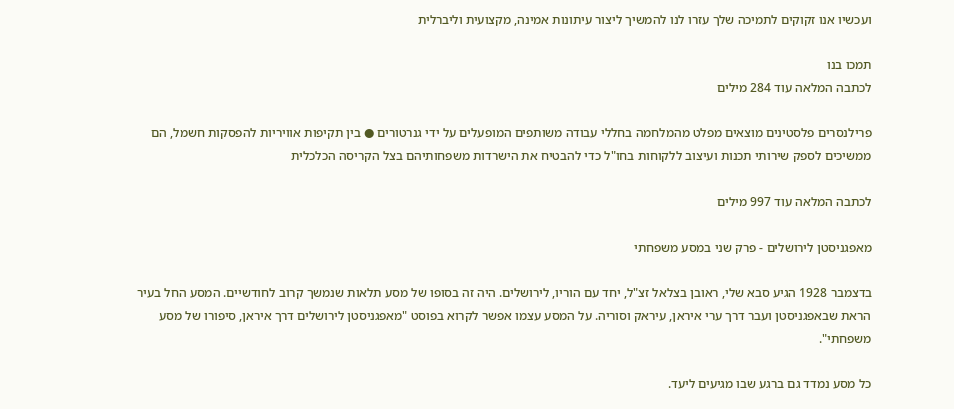ועכשיו אנו זקוקים לתמיכה שלך עזרו לנו להמשיך ליצור עיתונות אמינה, מקצועית וליברלית

תמכו בנו
לכתבה המלאה עוד 284 מילים

פרילנסרים פלסטינים מוצאים מפלט מהמלחמה בחללי עבודה משותפים המופעלים על ידי גנרטורים ● בין תקיפות אוויריות להפסקות חשמל, הם ממשיכים לספק שירותי תכנות ועיצוב ללקוחות בחו"ל כדי להבטיח את הישרדות משפחותיהם בצל הקריסה הכלכלית

לכתבה המלאה עוד 997 מילים

מאפגניסטן לירושלים - פרק שני במסע משפחתי

בדצמבר 1928 הגיע סבא שלי, ראובן בצלאל זצ"ל, יחד עם הוריו, לירושלים. היה זה בסופו של מסע תלאות שנמשך קרוב לחודשיים. המסע החל בעיר הראת שבאפגניסטן ועבר דרך ערי איראן, עיראק וסוריה. על המסע עצמו אפשר לקרוא בפוסט "מאפגניסטן לירושלים דרך איראן, סיפורו של מסע משפחתי".

כל מסע נמדד גם ברגע שבו מגיעים ליעד.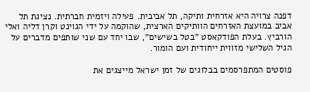דפנה צרויה היא אזרחית ותיקה, תל אביבית. פעילה ויזמית חברתית. נציגת תל אביב במועצת האזרחים הוותיקים הארצית, שהוקמה על ידי הגוינט וקרן דליה ואלי הורביץ. בעלת הפודקאסט "בטל בשישים", שבו יחד עם שני שותפים מדברים על הגיל השלישי מזווית ייחודית ועם הומור.

פוסטים המתפרסמים בבלוגים של זמן ישראל מייצגים את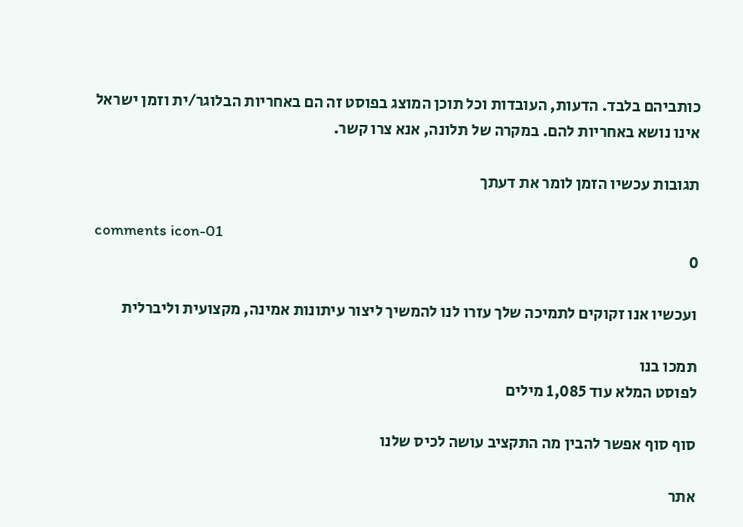כותביהם בלבד. הדעות, העובדות וכל תוכן המוצג בפוסט זה הם באחריות הבלוגר/ית וזמן ישראל אינו נושא באחריות להם. במקרה של תלונה, אנא צרו קשר.

תגובות עכשיו הזמן לומר את דעתך

comments icon-01
0

ועכשיו אנו זקוקים לתמיכה שלך עזרו לנו להמשיך ליצור עיתונות אמינה, מקצועית וליברלית

תמכו בנו
לפוסט המלא עוד 1,085 מילים

סוף סוף אפשר להבין מה התקציב עושה לכיס שלנו

אתר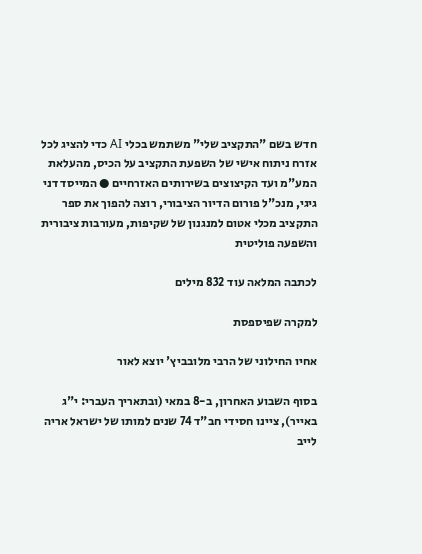חדש בשם "התקציב שלי" משתמש בכלי AI כדי להציג לכל אזרח ניתוח אישי של השפעת התקציב על הכיס, מהעלאת המע"מ ועד הקיצוצים בשירותים האזרחיים ● המייסד דני גיגי, מנכ"ל פורום הדיור הציבורי, רוצה להפוך את ספר התקציב מכלי אטום למנגנון של שקיפות, מעורבות ציבורית והשפעה פוליטית

לכתבה המלאה עוד 832 מילים

למקרה שפיספסת

אחיו החילוני של הרבי מלובביץ' יוצא לאור

בסוף השבוע האחרון, ב-8 במאי (ובתאריך העברי: י"ג באייר), ציינו חסידי חב"ד 74 שנים למותו של ישראל אריה לייב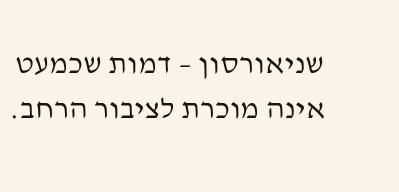שניאורסון – דמות שכמעט אינה מוכרת לציבור הרחב.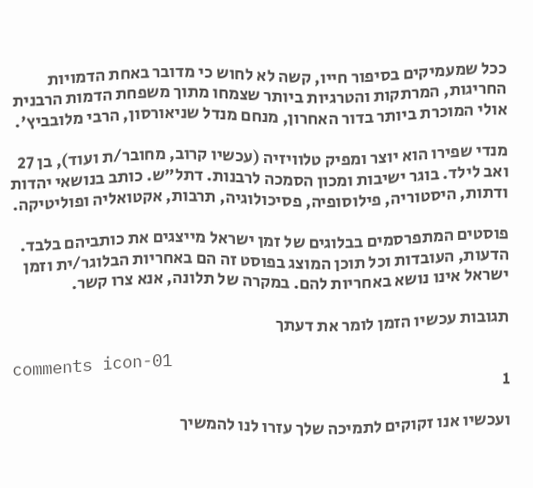ככל שמעמיקים בסיפור חייו, קשה לא לחוש כי מדובר באחת הדמויות החריגות, המרתקות והטרגיות ביותר שצמחו מתוך משפחת הדמות הרבנית אולי המוכרת ביותר בדור האחרון, מנחם מנדל שניאורסון, הרבי מלובביץ'.

מנדי שפירו הוא יוצר ומפיק טלוויזיה (עכשיו קרוב, מחובר/ת ועוד), בן 27 ואב לילד. בוגר ישיבות ומכון הסמכה לרבנות. דתל"ש. כותב בנושאי יהדות ודתות, היסטוריה, פילוסופיה, פסיכולוגיה, תרבות, אקטואליה ופוליטיקה.

פוסטים המתפרסמים בבלוגים של זמן ישראל מייצגים את כותביהם בלבד. הדעות, העובדות וכל תוכן המוצג בפוסט זה הם באחריות הבלוגר/ית וזמן ישראל אינו נושא באחריות להם. במקרה של תלונה, אנא צרו קשר.

תגובות עכשיו הזמן לומר את דעתך

comments icon-01
1

ועכשיו אנו זקוקים לתמיכה שלך עזרו לנו להמשיך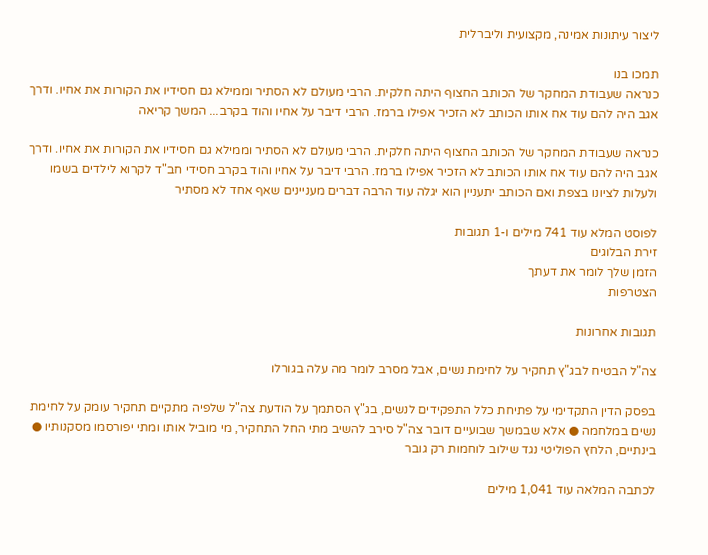ליצור עיתונות אמינה, מקצועית וליברלית

תמכו בנו
כנראה שעבודת המחקר של הכותב החצוף היתה חלקית. הרבי מעולם לא הסתיר וממילא גם חסידיו את הקורות את אחיו. ודרך אגב היה להם עוד אח אותו הכותב לא הזכיר אפילו ברמז. הרבי דיבר על אחיו והוד בקרב... המשך קריאה

כנראה שעבודת המחקר של הכותב החצוף היתה חלקית. הרבי מעולם לא הסתיר וממילא גם חסידיו את הקורות את אחיו. ודרך אגב היה להם עוד אח אותו הכותב לא הזכיר אפילו ברמז. הרבי דיבר על אחיו והוד בקרב חסידי חב"ד לקרוא לילדים בשמו ולעלות לציונו בצפת ואם הכותב יתעניין הוא יגלה עוד הרבה דברים מעניינים שאף אחד לא מסתיר

לפוסט המלא עוד 741 מילים ו-1 תגובות
זירת הבלוגים
הזמן שלך לומר את דעתך
הצטרפות

תגובות אחרונות

צה"ל הבטיח לבג"ץ תחקיר על לחימת נשים, אבל מסרב לומר מה עלה בגורלו

בפסק הדין התקדימי על פתיחת כלל התפקידים לנשים, בג"ץ הסתמך על הודעת צה"ל שלפיה מתקיים תחקיר עומק על לחימת נשים במלחמה ● אלא שבמשך שבועיים דובר צה"ל סירב להשיב מתי החל התחקיר, מי מוביל אותו ומתי יפורסמו מסקנותיו ● בינתיים, הלחץ הפוליטי נגד שילוב לוחמות רק גובר

לכתבה המלאה עוד 1,041 מילים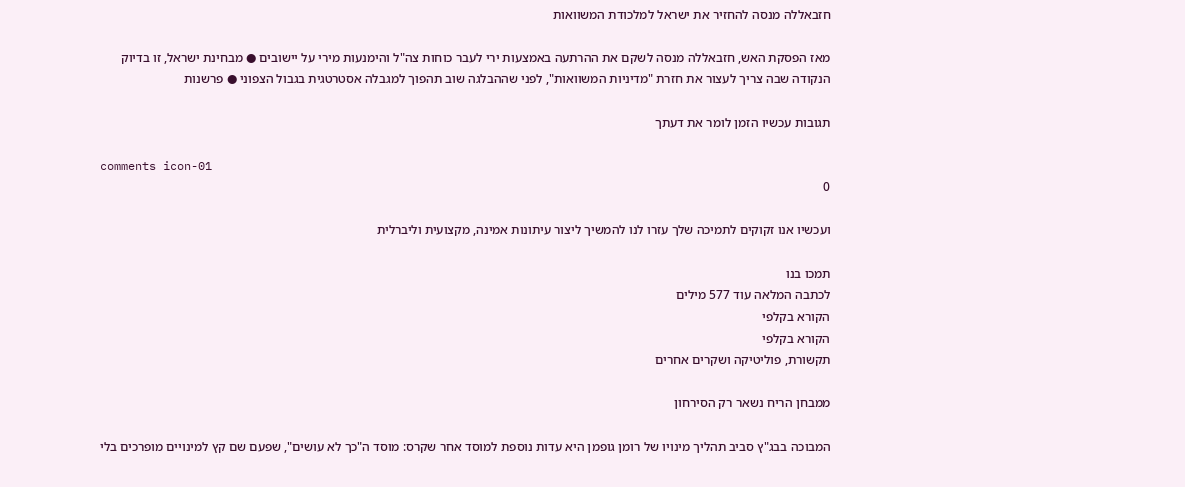חזבאללה מנסה להחזיר את ישראל למלכודת המשוואות

מאז הפסקת האש, חזבאללה מנסה לשקם את ההרתעה באמצעות ירי לעבר כוחות צה"ל והימנעות מירי על יישובים ● מבחינת ישראל, זו בדיוק הנקודה שבה צריך לעצור את חזרת "מדיניות המשוואות", לפני שההבלגה שוב תהפוך למגבלה אסטרטגית בגבול הצפוני ● פרשנות

תגובות עכשיו הזמן לומר את דעתך

comments icon-01
0

ועכשיו אנו זקוקים לתמיכה שלך עזרו לנו להמשיך ליצור עיתונות אמינה, מקצועית וליברלית

תמכו בנו
לכתבה המלאה עוד 577 מילים
הקורא בקלפי
הקורא בקלפי
תקשורת, פוליטיקה ושקרים אחרים

ממבחן הריח נשאר רק הסירחון

המבוכה בבג"ץ סביב תהליך מינויו של רומן גופמן היא עדות נוספת למוסד אחר שקרס: מוסד ה"כך לא עושים", שפעם שם קץ למינויים מופרכים בלי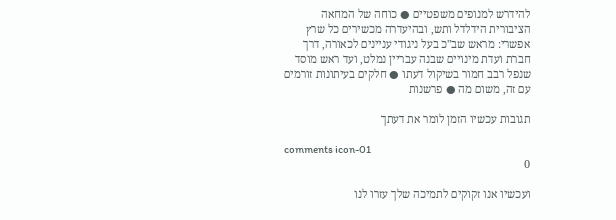להידרש למנופים משפטיים ● כוחה של המחאה הציבורית הידלדל ותש, ובהיעדרה מכשירים כל שרץ אפשרי: מראש שב"כ בעל ניגודי עניינים לכאורה, דרך חברת ועדת מינויים שבנה עבריין נמלט, ועד ראש מוסד שנפל רבב חמור בשיקול דעתו ● חלקים בעיתונות זורמים עם זה, משום מה ● פרשנות

תגובות עכשיו הזמן לומר את דעתך

comments icon-01
0

ועכשיו אנו זקוקים לתמיכה שלך עזרו לנו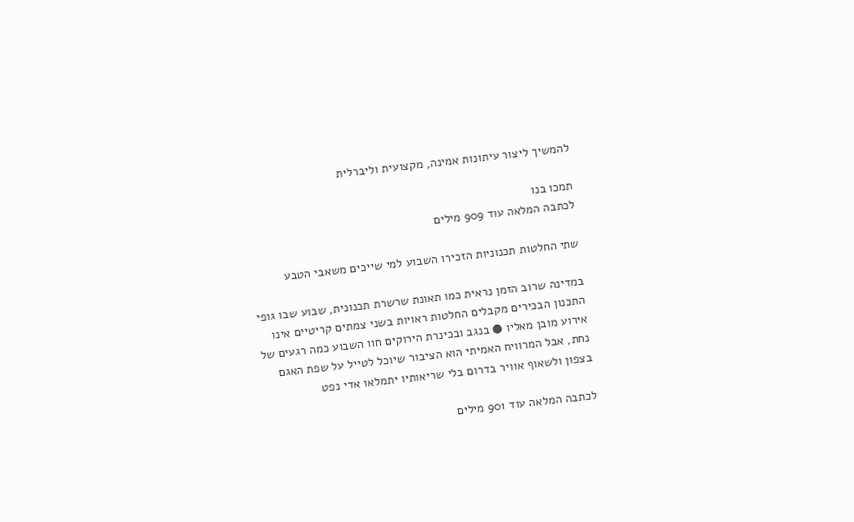להמשיך ליצור עיתונות אמינה, מקצועית וליברלית

תמכו בנו
לכתבה המלאה עוד 909 מילים

שתי החלטות תכנוניות הזכירו השבוע למי שייכים משאבי הטבע

במדינה שרוב הזמן נראית כמו תאונת שרשרת תכנונית, שבוע שבו גופי התכנון הבכירים מקבלים החלטות ראויות בשני צמתים קריטיים אינו אירוע מובן מאליו ● בנגב ובכינרת הירוקים חוו השבוע כמה רגעים של נחת, אבל המרוויח האמיתי הוא הציבור שיוכל לטייל על שפת האגם בצפון ולשאוף אוויר בדרום בלי שריאותיו יתמלאו אדי נפט

לכתבה המלאה עוד 901 מילים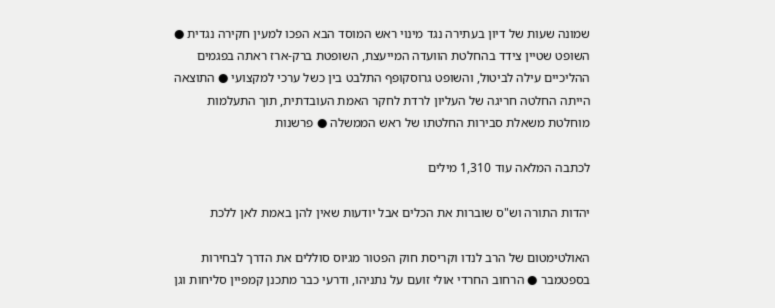שמונה שעות של דיון בעתירה נגד מינוי ראש המוסד הבא הפכו למעין חקירה נגדית ● השופט שטיין צידד בהחלטת הוועדה המייעצת, השופטת ברק-ארז ראתה בפגמים ההליכיים עילה לביטול, והשופט גרוסקופף התלבט בין כשל ערכי למקצועי ● התוצאה הייתה החלטה חריגה של העליון לרדת לחקר האמת העובדתית, תוך התעלמות מוחלטת משאלת סבירות החלטתו של ראש הממשלה ● פרשנות

לכתבה המלאה עוד 1,310 מילים

יהדות התורה וש"ס שוברות את הכלים אבל יודעות שאין להן באמת לאן ללכת

האולטימטום של הרב לנדו וקריסת חוק הפטור מגיוס סוללים את הדרך לבחירות בספטמבר ● הרחוב החרדי אולי זועם על נתניהו, ודרעי כבר מתכנן קמפיין סליחות וגן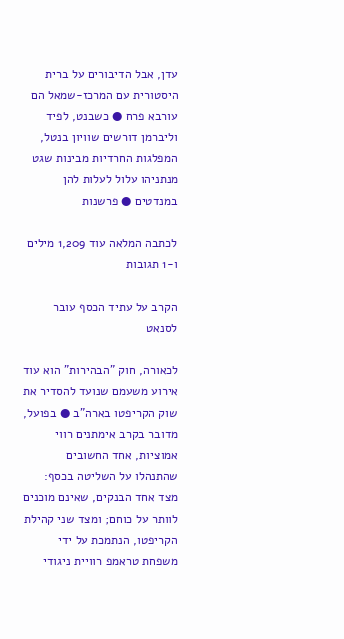עדן, אבל הדיבורים על ברית היסטורית עם המרכז-שמאל הם עורבא פרח ● כשבנט, לפיד וליברמן דורשים שוויון בנטל, המפלגות החרדיות מבינות שגט מנתניהו עלול לעלות להן במנדטים ● פרשנות

לכתבה המלאה עוד 1,209 מילים ו-1 תגובות

הקרב על עתיד הכסף עובר לסנאט

לכאורה, חוק "הבהירות" הוא עוד אירוע משעמם שנועד להסדיר את שוק הקריפטו בארה"ב ● בפועל, מדובר בקרב אימתנים רווי אמוציות, אחד החשובים שהתנהלו על השליטה בכסף: מצד אחד הבנקים, שאינם מוכנים לוותר על כוחם; ומצד שני קהילת הקריפטו, הנתמכת על ידי משפחת טראמפ רוויית ניגודי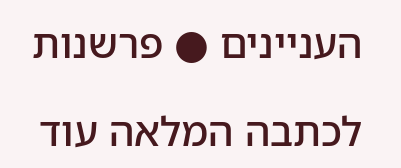העניינים ● פרשנות

לכתבה המלאה עוד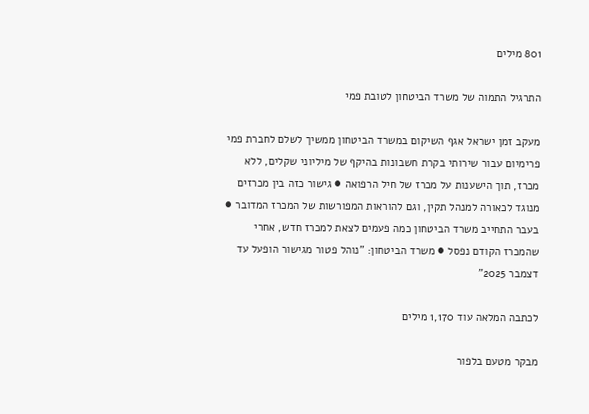801 מילים

התרגיל התמוה של משרד הביטחון לטובת פמי

מעקב זמן ישראל אגף השיקום במשרד הביטחון ממשיך לשלם לחברת פמי פרימיום עבור שירותי בקרת חשבונות בהיקף של מיליוני שקלים, ללא מכרז, תוך הישענות על מכרז של חיל הרפואה ● גישור כזה בין מכרזים מנוגד לכאורה למנהל תקין, וגם להוראות המפורשות של המכרז המדובר ● בעבר התחייב משרד הביטחון כמה פעמים לצאת למכרז חדש, אחרי שהמכרז הקודם נפסל ● משרד הביטחון: "נוהל פטור מגישור הופעל עד דצמבר 2025”

לכתבה המלאה עוד 1,170 מילים

מבקר מטעם בלפור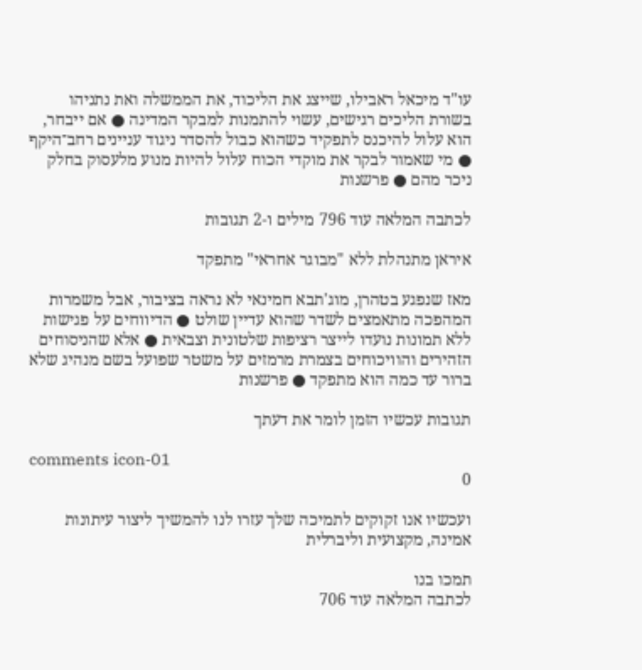עו"ד מיכאל ראבילו, שייצג את הליכוד, את הממשלה ואת נתניהו בשורת הליכים רגישים, עשוי להתמנות למבקר המדינה ● אם ייבחר, הוא עלול להיכנס לתפקיד כשהוא כבול להסדר ניגוד עניינים רחב־היקף ● מי שאמור לבקר את מוקדי הכוח עלול להיות מנוע מלעסוק בחלק ניכר מהם ● פרשנות

לכתבה המלאה עוד 796 מילים ו-2 תגובות

איראן מתנהלת ללא "מבוגר אחראי" מתפקד

מאז שנפגע בטהרן, מוג'תבא חמינאי לא נראה בציבור, אבל משמרות המהפכה מתאמצים לשדר שהוא עדיין שולט ● הדיווחים על פגישות ללא תמונות נועדו לייצר רציפות שלטונית וצבאית ● אלא שהניסוחים הזהירים והוויכוחים בצמרת מרמזים על משטר שפועל בשם מנהיג שלא ברור עד כמה הוא מתפקד ● פרשנות

תגובות עכשיו הזמן לומר את דעתך

comments icon-01
0

ועכשיו אנו זקוקים לתמיכה שלך עזרו לנו להמשיך ליצור עיתונות אמינה, מקצועית וליברלית

תמכו בנו
לכתבה המלאה עוד 706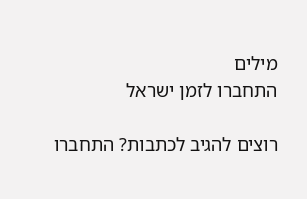מילים
התחברו לזמן ישראל

רוצים להגיב לכתבות? התחברו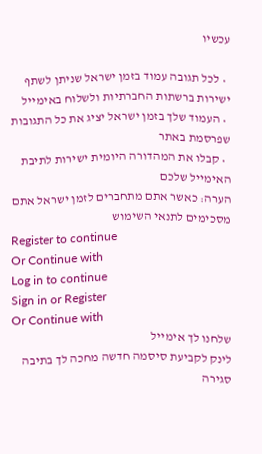עכשיו

  • לכל תגובה עמוד בזמן ישראל שניתן לשתף ישירות ברשתות החברתיות ולשלוח באימייל
  • העמוד שלך בזמן ישראל יציג את כל התגובות שפרסמת באתר
  • קבלו את המהדורה היומית ישירות לתיבת האימייל שלכם
הערה: כאשר אתם מתחברים לזמן ישראל אתם מסכימים לתנאי השימוש
Register to continue
Or Continue with
Log in to continue
Sign in or Register
Or Continue with
שלחנו לך אימייל
לינק לקביעת סיסמה חדשה מחכה לך בתיבה
סגירה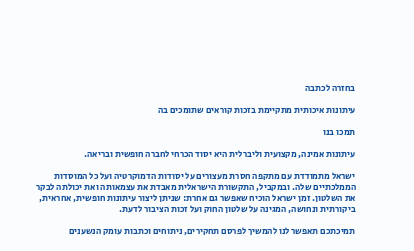בחזרה לכתבה

עיתונות איכותית מתקיימת בזכות קוראים שתומכים בה

תמכו בנו

עיתונות אמינה, מקצועית וליברלית היא יסוד הכרחי לחברה חופשית ובריאה.

ישראל מתמודדת עם מתקפה חסרת מעצורים על יסודות הדמוקרטיה ועל כל המוסדות הממלכתיים שלה. ובמקביל, התקשורת הישראלית מאבדת את עצמאותה ואת יכולתה לבקר את השלטון. זמן ישראל הוכיח שאפשר גם אחרת: שניתן ליצור עיתונות חופשית, אחראית, ביקורתית ונחושה, המגינה על שלטון החוק ועל זכות הציבור לדעת.

תמיכתכם תאפשר לנו להמשיך לפרסם תחקירים, ניתוחים וכתבות עומק הנשענים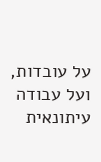על עובדות, ועל עבודה עיתונאית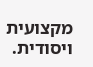מקצועית ויסודית.